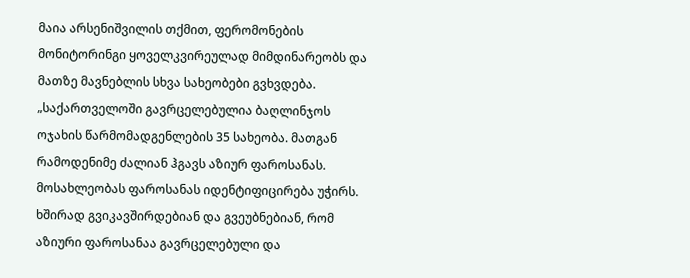მაია არსენიშვილის თქმით, ფერომონების მონიტორინგი ყოველკვირეულად მიმდინარეობს და მათზე მავნებლის სხვა სახეობები გვხვდება.
„საქართველოში გავრცელებულია ბაღლინჯოს ოჯახის წარმომადგენლების 35 სახეობა. მათგან რამოდენიმე ძალიან ჰგავს აზიურ ფაროსანას. მოსახლეობას ფაროსანას იდენტიფიცირება უჭირს. ხშირად გვიკავშირდებიან და გვეუბნებიან, რომ აზიური ფაროსანაა გავრცელებული და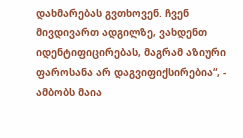დახმარებას გვთხოვენ. ჩვენ მივდივართ ადგილზე, ვახდენთ იდენტიფიცირებას, მაგრამ აზიური ფაროსანა არ დაგვიფიქსირებია“, - ამბობს მაია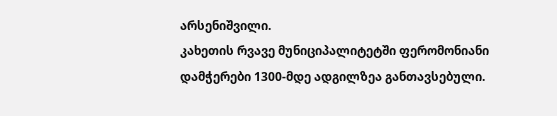არსენიშვილი.
კახეთის რვავე მუნიციპალიტეტში ფერომონიანი დამჭერები 1300-მდე ადგილზეა განთავსებული.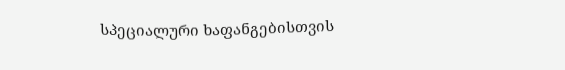სპეციალური ხაფანგებისთვის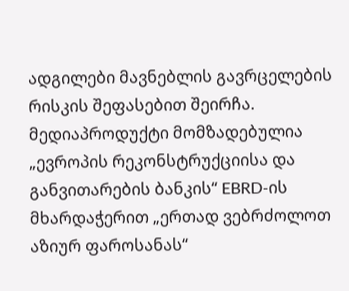ადგილები მავნებლის გავრცელების რისკის შეფასებით შეირჩა.
მედიაპროდუქტი მომზადებულია „ევროპის რეკონსტრუქციისა და განვითარების ბანკის“ EBRD-ის მხარდაჭერით „ერთად ვებრძოლოთ აზიურ ფაროსანას“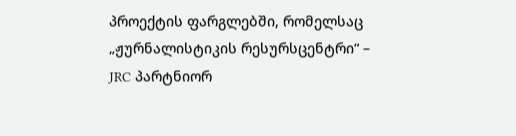პროექტის ფარგლებში, რომელსაც „ჟურნალისტიკის რესურსცენტრი“ – JRC პარტნიორ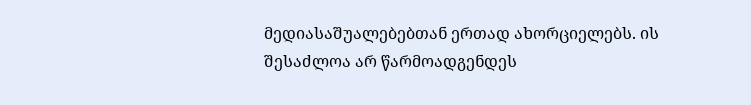მედიასაშუალებებთან ერთად ახორციელებს. ის შესაძლოა არ წარმოადგენდეს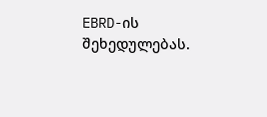EBRD-ის შეხედულებას.